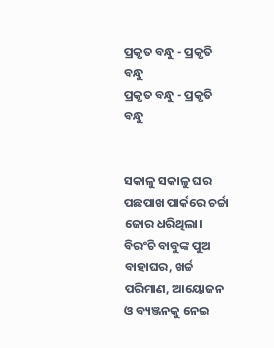ପ୍ରକୃତ ବନ୍ଧୁ - ପ୍ରକୃତି ବନ୍ଧୁ
ପ୍ରକୃତ ବନ୍ଧୁ - ପ୍ରକୃତି ବନ୍ଧୁ


ସକାଳୁ ସକାଳୁ ଘର ପଛପାଖ ପାର୍କରେ ଚର୍ଚ୍ଚା ଜୋର ଧରିଥିଲା। ବିରଂଚି ବାବୁଙ୍କ ପୁଅ ବାହାଘର, ଖର୍ଚ୍ଚ ପରିମାଣ, ଆୟୋଜନ ଓ ବ୍ୟଞ୍ଜନକୁ ନେଇ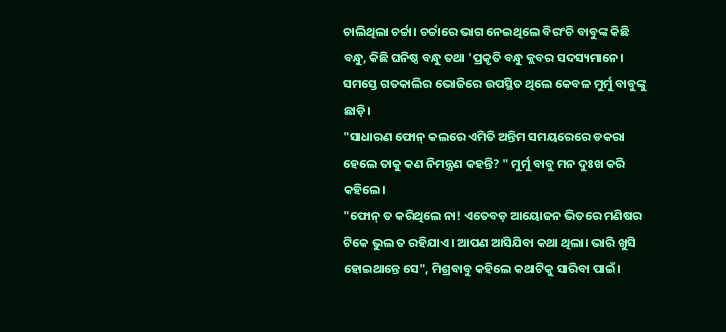ଚାଲିଥିଲା ଚର୍ଚ୍ଚା। ଚର୍ଚ୍ଚାରେ ଭାଗ ନେଇଥିଲେ ବିରଂଚି ବାବୁଙ୍କ କିଛି ବନ୍ଧୁ, କିଛି ଘନିଷ୍ଠ ବନ୍ଧୁ ତଥା 'ପ୍ରକୃତି ବନ୍ଧୁ କ୍ଲବର ସଦସ୍ୟମାନେ। ସମସ୍ତେ ଗତକାଲିର ଭୋଜିରେ ଉପସ୍ଥିତ ଥିଲେ କେବଳ ମୁର୍ମୁ ବାବୁଙ୍କୁ ଛାଡ଼ି।
"ସାଧାରଣ ଫୋନ୍ କଲରେ ଏମିତି ଅନ୍ତିମ ସମୟରେରେ ଡକରା ହେଲେ ତାକୁ କଣ ନିମନ୍ତ୍ରଣ କହନ୍ତି? " ମୁର୍ମୁ ବାବୁ ମନ ଦୁଃଖ କରି କହିଲେ।
"ଫୋନ୍ ତ କରିଥିଲେ ନା! ଏତେବଡ଼ ଆୟୋଜନ ଭିତରେ ମଣିଷର ଟିକେ ଭୁଲ ତ ରହିଯାଏ। ଆପଣ ଆସିଯିବା କଥା ଥିଲା। ଭାରି ଖୁସି ହୋଇଥାନ୍ତେ ସେ", ମିଶ୍ରବାବୁ କହିଲେ କଥାଟିକୁ ସାରିବା ପାଇଁ।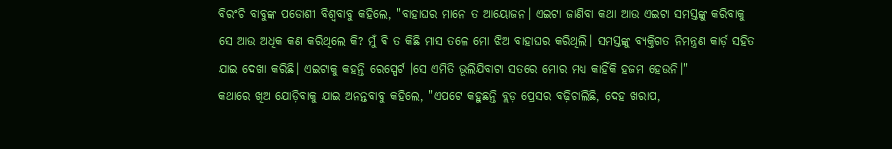ବିରଂଚି ବାବୁଙ୍କ ପଡୋଶୀ ବିଶ୍ବବାବୁ କହିଲେ, "ବାହାଘର ମାନେ ତ ଆୟୋଜନ। ଏଇଟା ଜାଣିବା କଥା ଆଉ ଏଇଟା ସମସ୍ତଙ୍କୁ କରିବାକୁ ସେ ଆଉ ଅଧିକ କଣ କରିଥିଲେ କି? ମୁଁ ଵି ତ କିଛି ମାସ ତଳେ ମୋ ଝିଅ ବାହାଘର କରିଥିଲି। ସମସ୍ତଙ୍କୁ ବ୍ୟକ୍ତିଗତ ନିମନ୍ତ୍ରଣ କାର୍ଡ଼ ସହିତ ଯାଇ ଦେଖା କରିଛି। ଏଇଟାକୁ କହନ୍ତି ରେସ୍ପେର୍ଟ ।ସେ ଏମିତି ଭୂଲିଯିବାଟା ସତରେ ମୋର ମଧ୍ୟ କାହିଁକି ହଜମ ହେଉନି।"
କଥାରେ ଖିଅ ଯୋଡ଼ିବାକୁ ଯାଇ ଅନନ୍ତବାବୁ କହିଲେ, "ଏପଟେ କହୁଛନ୍ତି ବ୍ଲଡ଼ ପ୍ରେସର ବଢ଼ିଚାଲିଛି, ଦେହ ଖରାପ,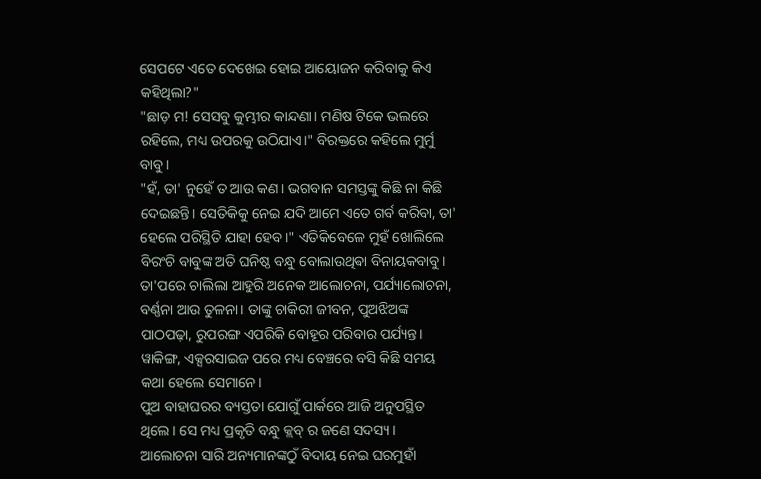ସେପଟେ ଏତେ ଦେଖେଇ ହୋଇ ଆୟୋଜନ କରିବାକୁ କିଏ କହିଥିଲା?"
"ଛାଡ଼ ମ! ସେସବୁ କୁମ୍ଭୀର କାନ୍ଦଣା। ମଣିଷ ଟିକେ ଭଲରେ ରହିଲେ, ମଧ୍ୟ ଉପରକୁ ଉଠିଯାଏ।" ବିରକ୍ତରେ କହିଲେ ମୁର୍ମୁ ବାବୁ।
"ହଁ, ତା' ନୁହେଁ ତ ଆଉ କଣ। ଭଗବାନ ସମସ୍ତଙ୍କୁ କିଛି ନା କିଛି ଦେଇଛନ୍ତି। ସେତିକିକୁ ନେଇ ଯଦି ଆମେ ଏତେ ଗର୍ବ କରିବା, ତା' ହେଲେ ପରିସ୍ଥିତି ଯାହା ହେବ।" ଏତିକିବେଳେ ମୁହଁ ଖୋଲିଲେ ବିରଂଚି ବାବୁଙ୍କ ଅତି ଘନିଷ୍ଠ ବନ୍ଧୁ ବୋଲାଉଥିଵା ବିନାୟକବାବୁ।
ତା'ପରେ ଚାଲିଲା ଆହୁରି ଅନେକ ଆଲୋଚନା, ପର୍ଯ୍ୟାଲୋଚନା, ବର୍ଣ୍ଣନା ଆଉ ତୁଳନା। ତାଙ୍କୁ ଚାକିରୀ ଜୀବନ, ପୁଅଝିଅଙ୍କ ପାଠପଢ଼ା, ରୁପରଙ୍ଗ ଏପରିକି ବୋହୂର ପରିବାର ପର୍ଯ୍ୟନ୍ତ। ୱାକିଙ୍ଗ, ଏକ୍ସରସାଇଜ ପରେ ମଧ୍ୟ ବେଞ୍ଚରେ ବସି କିଛି ସମୟ କଥା ହେଲେ ସେମାନେ।
ପୁଅ ବାହାଘରର ବ୍ୟସ୍ତତା ଯୋଗୁଁ ପାର୍କରେ ଆଜି ଅନୁପସ୍ଥିତ ଥିଲେ। ସେ ମଧ୍ୟ ପ୍ରକୃତି ବନ୍ଧୁ କ୍ଲବ୍ ର ଜଣେ ସଦସ୍ୟ।
ଆଲୋଚନା ସାରି ଅନ୍ୟମାନଙ୍କଠୁଁ ବିଦାୟ ନେଇ ଘରମୁହାଁ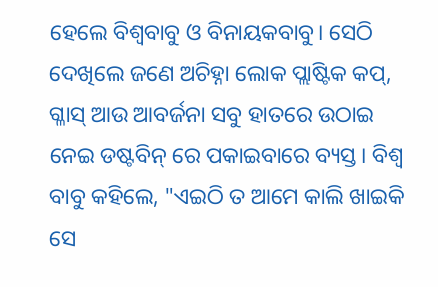ହେଲେ ବିଶ୍ବବାବୁ ଓ ବିନାୟକବାବୁ। ସେଠି ଦେଖିଲେ ଜଣେ ଅଚିହ୍ନା ଲୋକ ପ୍ଲାଷ୍ଟିକ କପ୍, ଗ୍ଳାସ୍ ଆଉ ଆବର୍ଜନା ସବୁ ହାତରେ ଉଠାଇ ନେଇ ଡଷ୍ଟବିନ୍ ରେ ପକାଇବାରେ ବ୍ୟସ୍ତ। ବିଶ୍ବ ବାବୁ କହିଲେ, "ଏଇଠି ତ ଆମେ କାଲି ଖାଇକି ସେ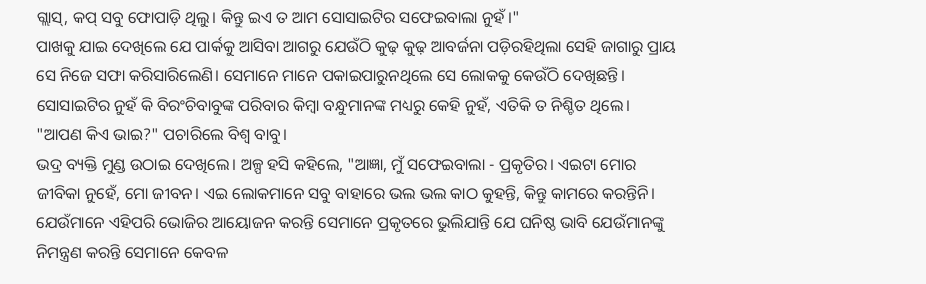ଗ୍ଲାସ୍, କପ୍ ସବୁ ଫୋପାଡ଼ି ଥିଲୁ। କିନ୍ତୁ ଇଏ ତ ଆମ ସୋସାଇଟିର ସଫେଇବାଲା ନୁହଁ।"
ପାଖକୁ ଯାଇ ଦେଖିଲେ ଯେ ପାର୍କକୁ ଆସିବା ଆଗରୁ ଯେଉଁଠି କୁଢ଼ କୁଢ଼ ଆବର୍ଜନା ପଡ଼ିରହିଥିଲା ସେହି ଜାଗାରୁ ପ୍ରାୟ ସେ ନିଜେ ସଫା କରିସାରିଲେଣି। ସେମାନେ ମାନେ ପକାଇପାରୁନଥିଲେ ସେ ଲୋକକୁ କେଉଁଠି ଦେଖିଛନ୍ତି। ସୋସାଇଟିର ନୁହଁ କି ବିରଂଚିବାବୁଙ୍କ ପରିବାର କିମ୍ବା ବନ୍ଧୁମାନଙ୍କ ମଧ୍ୟରୁ କେହି ନୁହଁ, ଏତିକି ତ ନିଶ୍ଚିତ ଥିଲେ।
"ଆପଣ କିଏ ଭାଇ?" ପଚାରିଲେ ବିଶ୍ବ ବାବୁ।
ଭଦ୍ର ବ୍ୟକ୍ତି ମୁଣ୍ଡ ଉଠାଇ ଦେଖିଲେ। ଅଳ୍ପ ହସି କହିଲେ, "ଆଜ୍ଞା, ମୁଁ ସଫେଇବାଲା - ପ୍ରକୃତିର। ଏଇଟା ମୋର ଜୀବିକା ନୁହେଁ, ମୋ ଜୀବନ। ଏଇ ଲୋକମାନେ ସବୁ ବାହାରେ ଭଲ ଭଲ କାଠ କୁହନ୍ତି, କିନ୍ତୁ କାମରେ କରନ୍ତିନି। ଯେଉଁମାନେ ଏହିପରି ଭୋଜିର ଆୟୋଜନ କରନ୍ତି ସେମାନେ ପ୍ରକୃତରେ ଭୁଲିଯାନ୍ତି ଯେ ଘନିଷ୍ଠ ଭାବି ଯେଉଁମାନଙ୍କୁ ନିମନ୍ତ୍ରଣ କରନ୍ତି ସେମାନେ କେବଳ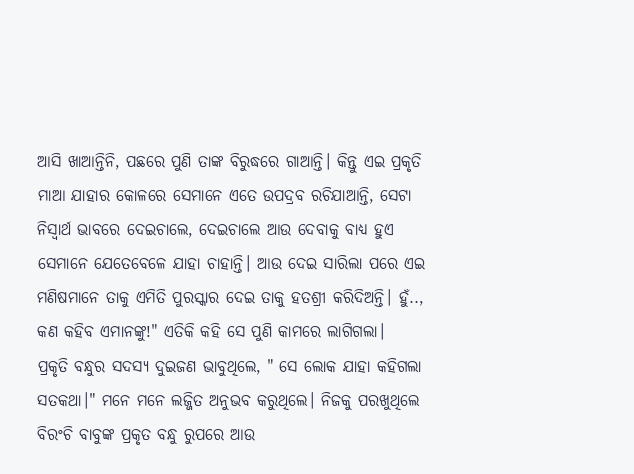ଆସି ଖାଆନ୍ତିନି, ପଛରେ ପୁଣି ତାଙ୍କ ବିରୁଦ୍ଧରେ ଗାଆନ୍ତି। କିନ୍ତୁ ଏଇ ପ୍ରକୃତି ମାଆ ଯାହାର କୋଳରେ ସେମାନେ ଏତେ ଉପଦ୍ରବ ରଚିଯାଆନ୍ତି, ସେଟା ନିସ୍ୱାର୍ଥ ଭାବରେ ଦେଇଚାଲେ, ଦେଇଚାଲେ ଆଉ ଦେବାକୁ ବାଧ୍ୟ ହୁଏ ସେମାନେ ଯେତେବେଳେ ଯାହା ଚାହାନ୍ତି। ଆଉ ଦେଇ ସାରିଲା ପରେ ଏଇ ମଣିଷମାନେ ତାକୁ ଏମିତି ପୁରସ୍କାର ଦେଇ ତାକୁ ହତଶ୍ରୀ କରିଦିଅନ୍ତି। ହୁଁ.., କଣ କହିବ ଏମାନଙ୍କୁ!" ଏତିକି କହି ସେ ପୁଣି କାମରେ ଲାଗିଗଲା।
ପ୍ରକୃତି ବନ୍ଧୁର ସଦସ୍ୟ ଦୁଇଜଣ ଭାବୁଥିଲେ, " ସେ ଲୋକ ଯାହା କହିଗଲା ସତକଥା।" ମନେ ମନେ ଲଜ୍ଜିତ ଅନୁଭବ କରୁଥିଲେ। ନିଜକୁ ପରଖୁଥିଲେ ବିରଂଚି ବାବୁଙ୍କ ପ୍ରକୃତ ବନ୍ଧୁ ରୁପରେ ଆଉ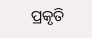ପ୍ରକୃତି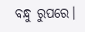ବନ୍ଧୁ ରୁପରେ।